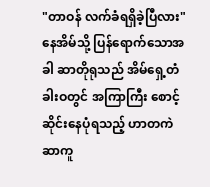"တာဝန် လက်ခံရရှိခဲ့ပြီလား"
နေအိမ်သို့ ပြန်ရောက်သောအခါ ဆာတိုရုသည် အိမ်ရှေ့တံခါးဝတွင် အကြာကြီး စောင့်ဆိုင်းနေပုံရသည့် ဟာတကဲဆာကူ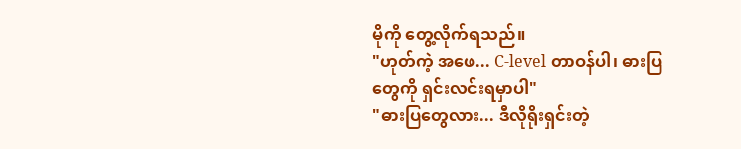မိုကို တွေ့လိုက်ရသည်။
"ဟုတ်ကဲ့ အဖေ... C-level တာဝန်ပါ၊ ဓားပြတွေကို ရှင်းလင်းရမှာပါ"
"ဓားပြတွေလား... ဒီလိုရိုးရှင်းတဲ့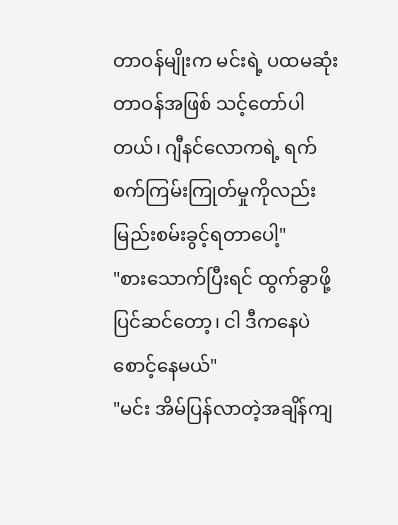တာဝန်မျိုးက မင်းရဲ့ ပထမဆုံးတာဝန်အဖြစ် သင့်တော်ပါတယ်၊ ဂျီနင်လောကရဲ့ ရက်စက်ကြမ်းကြုတ်မှုကိုလည်း မြည်းစမ်းခွင့်ရတာပေါ့"
"စားသောက်ပြီးရင် ထွက်ခွာဖို့ ပြင်ဆင်တော့၊ ငါ ဒီကနေပဲ စောင့်နေမယ်"
"မင်း အိမ်ပြန်လာတဲ့အချိန်ကျ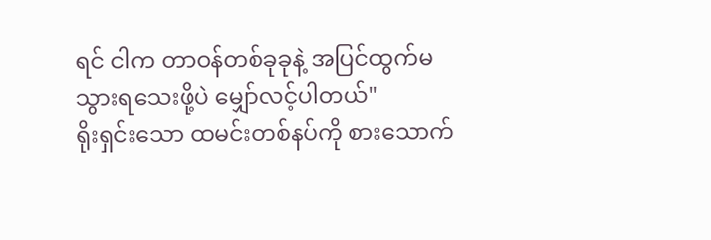ရင် ငါက တာဝန်တစ်ခုခုနဲ့ အပြင်ထွက်မသွားရသေးဖို့ပဲ မျှော်လင့်ပါတယ်"
ရိုးရှင်းသော ထမင်းတစ်နပ်ကို စားသောက်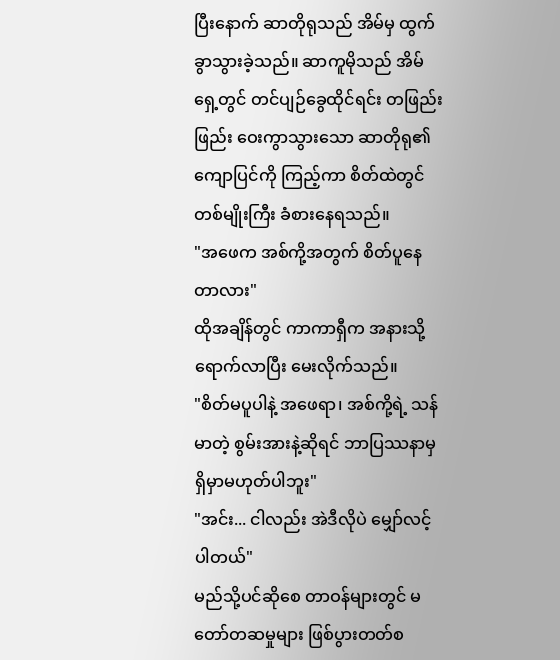ပြီးနောက် ဆာတိုရုသည် အိမ်မှ ထွက်ခွာသွားခဲ့သည်။ ဆာကူမိုသည် အိမ်ရှေ့တွင် တင်ပျဉ်ခွေထိုင်ရင်း တဖြည်းဖြည်း ဝေးကွာသွားသော ဆာတိုရု၏ ကျောပြင်ကို ကြည့်ကာ စိတ်ထဲတွင် တစ်မျိုးကြီး ခံစားနေရသည်။
"အဖေက အစ်ကို့အတွက် စိတ်ပူနေတာလား"
ထိုအချိန်တွင် ကာကာရှီက အနားသို့ ရောက်လာပြီး မေးလိုက်သည်။
"စိတ်မပူပါနဲ့ အဖေရာ၊ အစ်ကို့ရဲ့ သန်မာတဲ့ စွမ်းအားနဲ့ဆိုရင် ဘာပြဿနာမှ ရှိမှာမဟုတ်ပါဘူး"
"အင်း... ငါလည်း အဲဒီလိုပဲ မျှော်လင့်ပါတယ်"
မည်သို့ပင်ဆိုစေ တာဝန်များတွင် မတော်တဆမှုများ ဖြစ်ပွားတတ်စ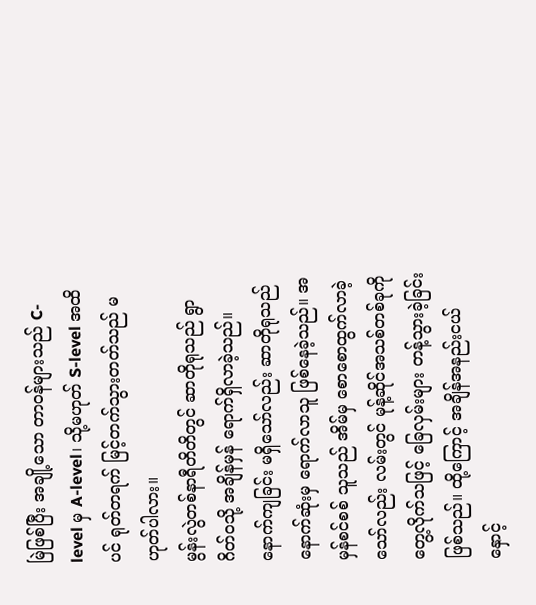မြဲဖြစ်ပြီး အချို့သော တာဝန်များသည် C-level မှ A-level၊ သို့မဟုတ် S-level အထိပင် ရုတ်တရက် မြင့်တက်သွားတတ်သည် မဟုတ်ပါလား။
မွန်းလွဲတစ်နာရီတိတိတွင် ဆာတိုရုသည် ရွာဂိတ်ဝသို့ အချိန်မှန် ရောက်ရှိလာခဲ့သည်။ နောက်ကျခြင်း မရှိသော်လည်း ဆာတိုရုသည် နောက်ဆုံးမှ ရောက်လာသူ ဖြစ်နေခဲ့သည်။ အမှန်စင်စစ် သူသည် အိမ်မှ စောစောထွက်လာခဲ့သော်လည်း လမ်းတွင် မုန့်ဆိုင်အသစ်တစ်ခုကို တွေ့လိုက်သဖြင့် ခြေလှမ်းများ တန့်သွားခဲ့ခြင်းဖြစ်သည်။ ထို့ကြောင့် အချိန်အနည်းငယ် နှောင့်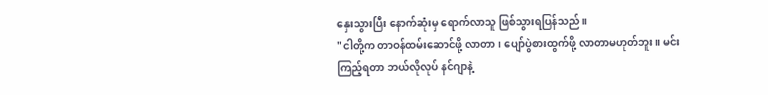နှေးသွားပြီး နောက်ဆုံးမှ ရောက်လာသူ ဖြစ်သွားရပြန်သည်။
"ငါတို့က တာဝန်ထမ်းဆောင်ဖို့ လာတာ၊ ပျော်ပွဲစားထွက်ဖို့ လာတာမဟုတ်ဘူး။ မင်းကြည့်ရတာ ဘယ်လိုလုပ် နင်ဂျာနဲ့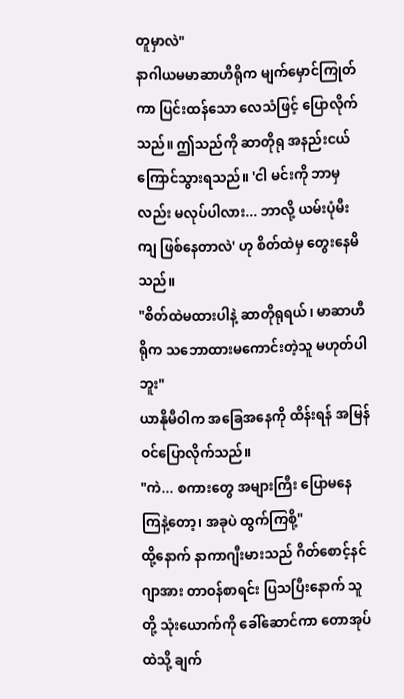တူမှာလဲ"
နာဂါယမမာဆာဟီရိုက မျက်မှောင်ကြုတ်ကာ ပြင်းထန်သော လေသံဖြင့် ပြောလိုက်သည်။ ဤသည်ကို ဆာတိုရု အနည်းငယ် ကြောင်သွားရသည်။ 'ငါ မင်းကို ဘာမှလည်း မလုပ်ပါလား... ဘာလို့ ယမ်းပုံမီးကျ ဖြစ်နေတာလဲ' ဟု စိတ်ထဲမှ တွေးနေမိသည်။
"စိတ်ထဲမထားပါနဲ့ ဆာတိုရုရယ်၊ မာဆာဟီရိုက သဘောထားမကောင်းတဲ့သူ မဟုတ်ပါဘူး"
ယာနိုမီဝါက အခြေအနေကို ထိန်းရန် အမြန်ဝင်ပြောလိုက်သည်။
"ကဲ... စကားတွေ အများကြီး ပြောမနေကြနဲ့တော့၊ အခုပဲ ထွက်ကြစို့"
ထို့နောက် နာကာဂျီးမားသည် ဂိတ်စောင့်နင်ဂျာအား တာဝန်စာရင်း ပြသပြီးနောက် သူတို့ သုံးယောက်ကို ခေါ်ဆောင်ကာ တောအုပ်ထဲသို့ ချက်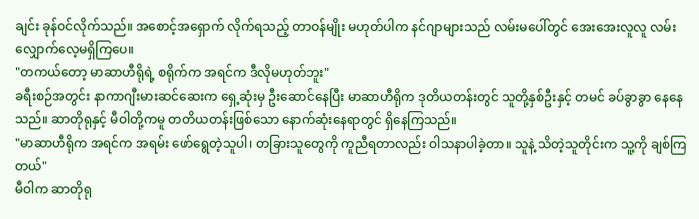ချင်း ခုန်ဝင်လိုက်သည်။ အစောင့်အရှောက် လိုက်ရသည့် တာဝန်မျိုး မဟုတ်ပါက နင်ဂျာများသည် လမ်းမပေါ်တွင် အေးအေးလူလူ လမ်းလျှောက်လေ့မရှိကြပေ။
"တကယ်တော့ မာဆာဟီရိုရဲ့ စရိုက်က အရင်က ဒီလိုမဟုတ်ဘူး"
ခရီးစဉ်အတွင်း နာကာဂျီးမားဆင်ဆေးက ရှေ့ဆုံးမှ ဦးဆောင်နေပြီး မာဆာဟီရိုက ဒုတိယတန်းတွင် သူတို့နှစ်ဦးနှင့် တမင် ခပ်ခွာခွာ နေနေသည်။ ဆာတိုရုနှင့် မီဝါတို့ကမူ တတိယတန်းဖြစ်သော နောက်ဆုံးနေရာတွင် ရှိနေကြသည်။
"မာဆာဟီရိုက အရင်က အရမ်း ဖော်ရွေတဲ့သူပါ၊ တခြားသူတွေကို ကူညီရတာလည်း ဝါသနာပါခဲ့တာ။ သူနဲ့ သိတဲ့သူတိုင်းက သူ့ကို ချစ်ကြတယ်"
မီဝါက ဆာတိုရု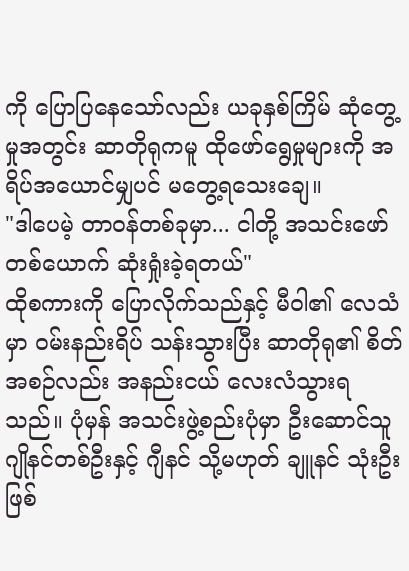ကို ပြောပြနေသော်လည်း ယခုနှစ်ကြိမ် ဆုံတွေ့မှုအတွင်း ဆာတိုရုကမူ ထိုဖော်ရွေမှုများကို အရိပ်အယောင်မျှပင် မတွေ့ရသေးချေ။
"ဒါပေမဲ့ တာဝန်တစ်ခုမှာ... ငါတို့ အသင်းဖော်တစ်ယောက် ဆုံးရှုံးခဲ့ရတယ်"
ထိုစကားကို ပြောလိုက်သည်နှင့် မီဝါ၏ လေသံမှာ ဝမ်းနည်းရိပ် သန်းသွားပြီး ဆာတိုရု၏ စိတ်အစဉ်လည်း အနည်းငယ် လေးလံသွားရသည်။ ပုံမှန် အသင်းဖွဲ့စည်းပုံမှာ ဦးဆောင်သူ ဂျိုနင်တစ်ဦးနှင့် ဂျီနင် သို့မဟုတ် ချူနင် သုံးဦးဖြစ်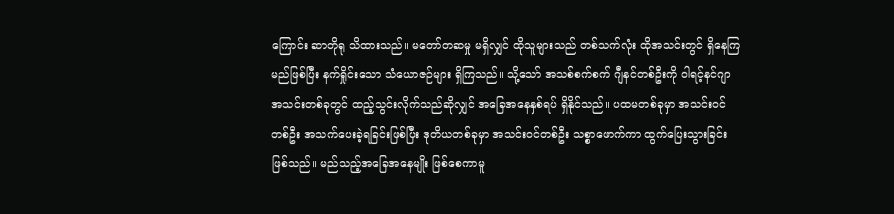ကြောင်း ဆာတိုရု သိထားသည်။ မတော်တဆမှု မရှိလျှင် ထိုသူများသည် တစ်သက်လုံး ထိုအသင်းတွင် ရှိနေကြမည်ဖြစ်ပြီး နက်ရှိုင်းသော သံယောဇဉ်များ ရှိကြသည်။ သို့သော် အသစ်စက်စက် ဂျီနင်တစ်ဦးကို ဝါရင့်နင်ဂျာအသင်းတစ်ခုတွင် ထည့်သွင်းလိုက်သည်ဆိုလျှင် အခြေအနေနှစ်ရပ် ရှိနိုင်သည်။ ပထမတစ်ခုမှာ အသင်းဝင်တစ်ဦး အသက်ပေးခဲ့ရခြင်းဖြစ်ပြီး ဒုတိယတစ်ခုမှာ အသင်းဝင်တစ်ဦး သစ္စာဖောက်ကာ ထွက်ပြေးသွားခြင်း ဖြစ်သည်။ မည်သည့်အခြေအနေမျိုး ဖြစ်စေကာမူ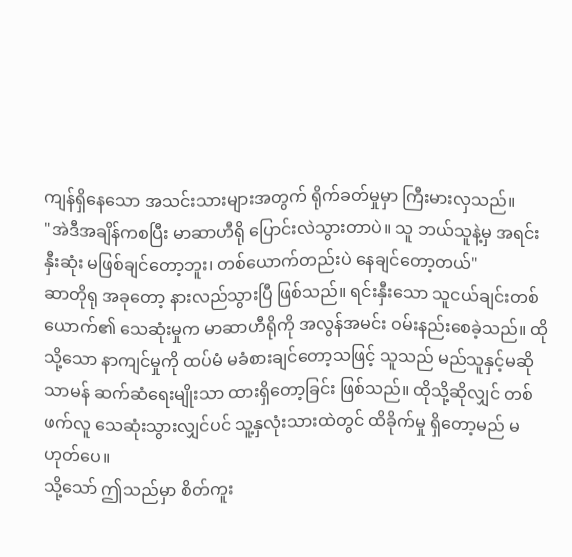ကျန်ရှိနေသော အသင်းသားများအတွက် ရိုက်ခတ်မှုမှာ ကြီးမားလှသည်။
"အဲဒီအချိန်ကစပြီး မာဆာဟီရို ပြောင်းလဲသွားတာပဲ။ သူ ဘယ်သူနဲ့မှ အရင်းနှီးဆုံး မဖြစ်ချင်တော့ဘူး၊ တစ်ယောက်တည်းပဲ နေချင်တော့တယ်"
ဆာတိုရု အခုတော့ နားလည်သွားပြီ ဖြစ်သည်။ ရင်းနှီးသော သူငယ်ချင်းတစ်ယောက်၏ သေဆုံးမှုက မာဆာဟီရိုကို အလွန်အမင်း ဝမ်းနည်းစေခဲ့သည်။ ထိုသို့သော နာကျင်မှုကို ထပ်မံ မခံစားချင်တော့သဖြင့် သူသည် မည်သူနှင့်မဆို သာမန် ဆက်ဆံရေးမျိုးသာ ထားရှိတော့ခြင်း ဖြစ်သည်။ ထိုသို့ဆိုလျှင် တစ်ဖက်လူ သေဆုံးသွားလျှင်ပင် သူ့နှလုံးသားထဲတွင် ထိခိုက်မှု ရှိတော့မည် မဟုတ်ပေ။
သို့သော် ဤသည်မှာ စိတ်ကူး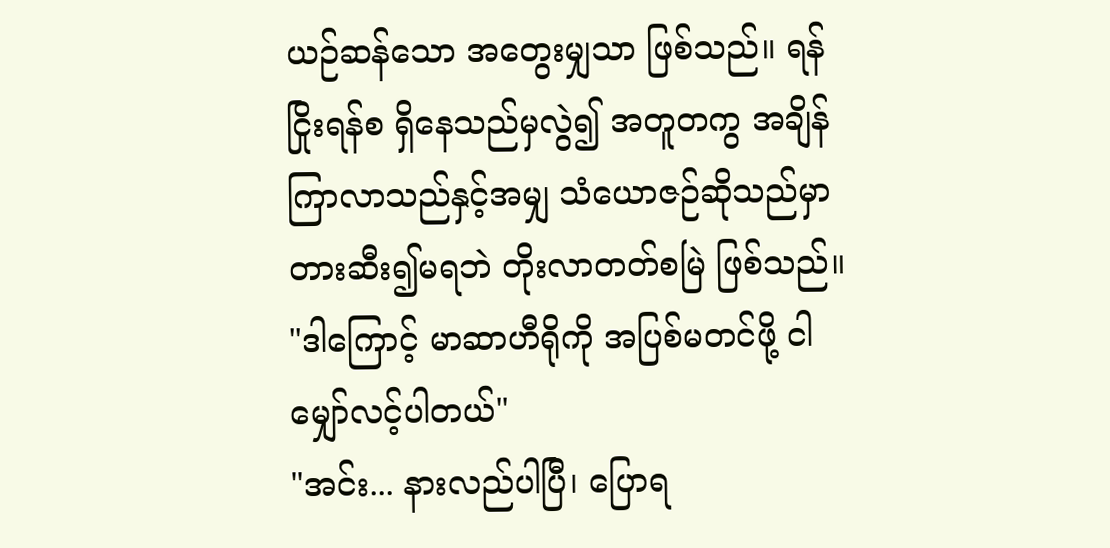ယဉ်ဆန်သော အတွေးမျှသာ ဖြစ်သည်။ ရန်ငြိုးရန်စ ရှိနေသည်မှလွဲ၍ အတူတကွ အချိန်ကြာလာသည်နှင့်အမျှ သံယောဇဉ်ဆိုသည်မှာ တားဆီး၍မရဘဲ တိုးလာတတ်စမြဲ ဖြစ်သည်။
"ဒါကြောင့် မာဆာဟီရိုကို အပြစ်မတင်ဖို့ ငါ မျှော်လင့်ပါတယ်"
"အင်း... နားလည်ပါပြီ၊ ပြောရ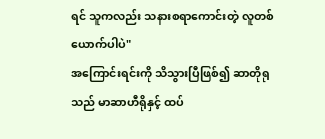ရင် သူကလည်း သနားစရာကောင်းတဲ့ လူတစ်ယောက်ပါပဲ"
အကြောင်းရင်းကို သိသွားပြီဖြစ်၍ ဆာတိုရုသည် မာဆာဟီရိုနှင့် ထပ်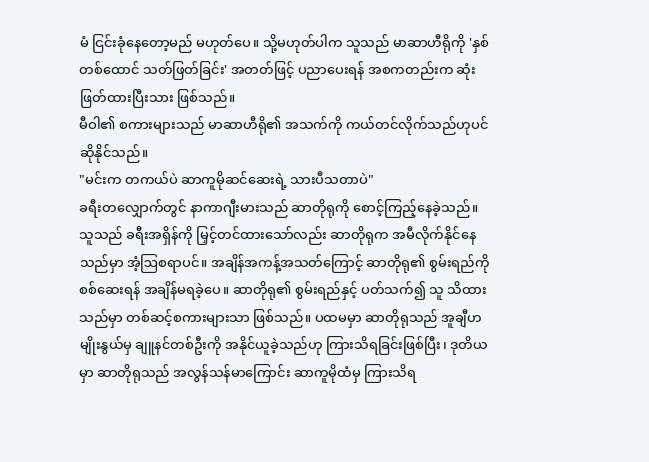မံ ငြင်းခုံနေတော့မည် မဟုတ်ပေ။ သို့မဟုတ်ပါက သူသည် မာဆာဟီရိုကို 'နှစ်တစ်ထောင် သတ်ဖြတ်ခြင်း' အတတ်ဖြင့် ပညာပေးရန် အစကတည်းက ဆုံးဖြတ်ထားပြီးသား ဖြစ်သည်။
မီဝါ၏ စကားများသည် မာဆာဟီရို၏ အသက်ကို ကယ်တင်လိုက်သည်ဟုပင် ဆိုနိုင်သည်။
"မင်းက တကယ်ပဲ ဆာကူမိုဆင်ဆေးရဲ့ သားပီသတာပဲ"
ခရီးတလျှောက်တွင် နာကာဂျီးမားသည် ဆာတိုရုကို စောင့်ကြည့်နေခဲ့သည်။ သူသည် ခရီးအရှိန်ကို မြှင့်တင်ထားသော်လည်း ဆာတိုရုက အမီလိုက်နိုင်နေသည်မှာ အံ့ဩစရာပင်။ အချိန်အကန့်အသတ်ကြောင့် ဆာတိုရု၏ စွမ်းရည်ကို စစ်ဆေးရန် အချိန်မရခဲ့ပေ။ ဆာတိုရု၏ စွမ်းရည်နှင့် ပတ်သက်၍ သူ သိထားသည်မှာ တစ်ဆင့်စကားများသာ ဖြစ်သည်။ ပထမမှာ ဆာတိုရုသည် အူချီဟမျိုးနွယ်မှ ချူနင်တစ်ဦးကို အနိုင်ယူခဲ့သည်ဟု ကြားသိရခြင်းဖြစ်ပြီး၊ ဒုတိယမှာ ဆာတိုရုသည် အလွန်သန်မာကြောင်း ဆာကူမိုထံမှ ကြားသိရ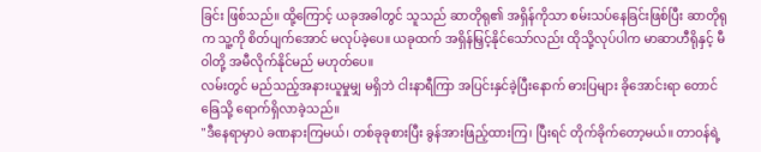ခြင်း ဖြစ်သည်။ ထို့ကြောင့် ယခုအခါတွင် သူသည် ဆာတိုရု၏ အရှိန်ကိုသာ စမ်းသပ်နေခြင်းဖြစ်ပြီး ဆာတိုရုက သူ့ကို စိတ်ပျက်အောင် မလုပ်ခဲ့ပေ။ ယခုထက် အရှိန်မြှင့်နိုင်သော်လည်း ထိုသို့လုပ်ပါက မာဆာဟီရိုနှင့် မီဝါတို့ အမီလိုက်နိုင်မည် မဟုတ်ပေ။
လမ်းတွင် မည်သည့်အနားယူမှုမျှ မရှိဘဲ ငါးနာရီကြာ အပြင်းနှင်ခဲ့ပြီးနောက် ဓားပြများ ခိုအောင်းရာ တောင်ခြေသို့ ရောက်ရှိလာခဲ့သည်။
"ဒီနေရာမှာပဲ ခဏနားကြမယ်၊ တစ်ခုခုစားပြီး ခွန်အားဖြည့်ထားကြ၊ ပြီးရင် တိုက်ခိုက်တော့မယ်။ တာဝန်ရဲ့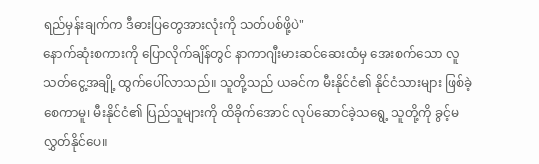ရည်မှန်းချက်က ဒီဓားပြတွေအားလုံးကို သတ်ပစ်ဖို့ပဲ"
နောက်ဆုံးစကားကို ပြောလိုက်ချိန်တွင် နာကာဂျီးမားဆင်ဆေးထံမှ အေးစက်သော လူသတ်ငွေ့အချို့ ထွက်ပေါ်လာသည်။ သူတို့သည် ယခင်က မီးနိုင်ငံ၏ နိုင်ငံသားများ ဖြစ်ခဲ့စေကာမူ၊ မီးနိုင်ငံ၏ ပြည်သူများကို ထိခိုက်အောင် လုပ်ဆောင်ခဲ့သရွေ့ သူတို့ကို ခွင့်မလွှတ်နိုင်ပေ။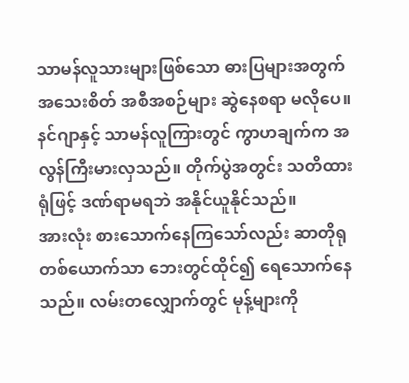သာမန်လူသားများဖြစ်သော ဓားပြများအတွက် အသေးစိတ် အစီအစဉ်များ ဆွဲနေစရာ မလိုပေ။ နင်ဂျာနှင့် သာမန်လူကြားတွင် ကွာဟချက်က အလွန်ကြီးမားလှသည်။ တိုက်ပွဲအတွင်း သတိထားရုံဖြင့် ဒဏ်ရာမရဘဲ အနိုင်ယူနိုင်သည်။
အားလုံး စားသောက်နေကြသော်လည်း ဆာတိုရုတစ်ယောက်သာ ဘေးတွင်ထိုင်၍ ရေသောက်နေသည်။ လမ်းတလျှောက်တွင် မုန့်များကို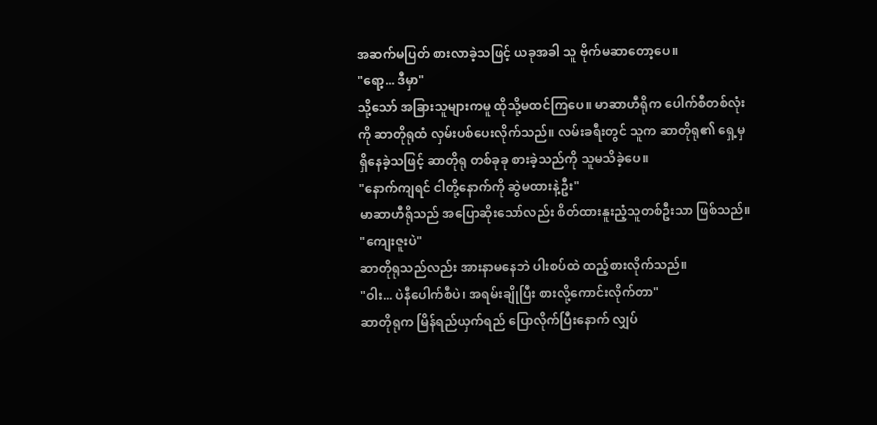အဆက်မပြတ် စားလာခဲ့သဖြင့် ယခုအခါ သူ ဗိုက်မဆာတော့ပေ။
"ရော့... ဒီမှာ"
သို့သော် အခြားသူများကမူ ထိုသို့မထင်ကြပေ။ မာဆာဟီရိုက ပေါက်စီတစ်လုံးကို ဆာတိုရုထံ လှမ်းပစ်ပေးလိုက်သည်။ လမ်းခရီးတွင် သူက ဆာတိုရု၏ ရှေ့မှ ရှိနေခဲ့သဖြင့် ဆာတိုရု တစ်ခုခု စားခဲ့သည်ကို သူမသိခဲ့ပေ။
"နောက်ကျရင် ငါတို့နောက်ကို ဆွဲမထားနဲ့ဦး"
မာဆာဟီရိုသည် အပြောဆိုးသော်လည်း စိတ်ထားနူးညံ့သူတစ်ဦးသာ ဖြစ်သည်။
"ကျေးဇူးပဲ"
ဆာတိုရုသည်လည်း အားနာမနေဘဲ ပါးစပ်ထဲ ထည့်စားလိုက်သည်။
"ဝါး... ပဲနီပေါက်စီပဲ၊ အရမ်းချိုပြီး စားလို့ကောင်းလိုက်တာ"
ဆာတိုရုက မြိန်ရည်ယှက်ရည် ပြောလိုက်ပြီးနောက် လျှပ်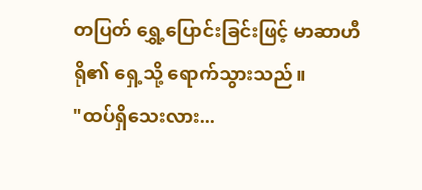တပြတ် ရွှေ့ပြောင်းခြင်းဖြင့် မာဆာဟီရို၏ ရှေ့သို့ ရောက်သွားသည်။
"ထပ်ရှိသေးလား...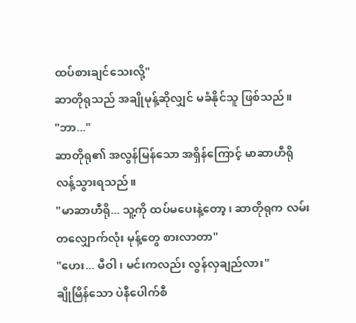ထပ်စားချင်သေးလို့"
ဆာတိုရုသည် အချိုမုန့်ဆိုလျှင် မခံနိုင်သူ ဖြစ်သည်။
"ဘာ..."
ဆာတိုရု၏ အလွန်မြန်သော အရှိန်ကြောင့် မာဆာဟီရို လန့်သွားရသည်။
"မာဆာဟီရို... သူ့ကို ထပ်မပေးနဲ့တော့၊ ဆာတိုရုက လမ်းတလျှောက်လုံး မုန့်တွေ စားလာတာ"
"ဟေး... မီဝါ၊ မင်းကလည်း လွန်လှချည်လား"
ချိုမြိန်သော ပဲနီပေါက်စီ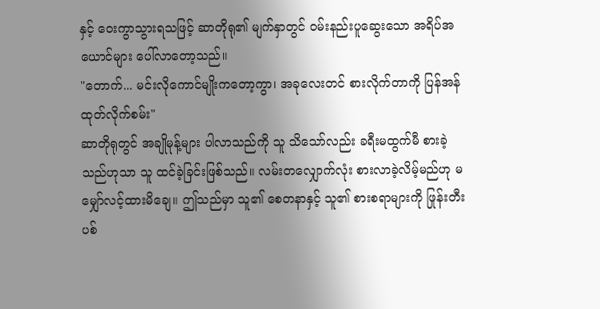နှင့် ဝေးကွာသွားရသဖြင့် ဆာတိုရု၏ မျက်နှာတွင် ဝမ်းနည်းပူဆွေးသော အရိပ်အယောင်များ ပေါ်လာတော့သည်။
"တောက်... မင်းလိုကောင်မျိုးကတော့ကွာ၊ အခုလေးတင် စားလိုက်တာကို ပြန်အန်ထုတ်လိုက်စမ်း"
ဆာတိုရုတွင် အချိုမုန့်များ ပါလာသည်ကို သူ သိသော်လည်း ခရီးမထွက်မီ စားခဲ့သည်ဟုသာ သူ ထင်ခဲ့ခြင်းဖြစ်သည်။ လမ်းတလျှောက်လုံး စားလာခဲ့လိမ့်မည်ဟု မမျှော်လင့်ထားမိချေ။ ဤသည်မှာ သူ၏ စေတနာနှင့် သူ၏ စားစရာများကို ဖြုန်းတီးပစ်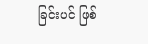ခြင်းပင် ဖြစ်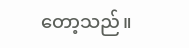တော့သည်။